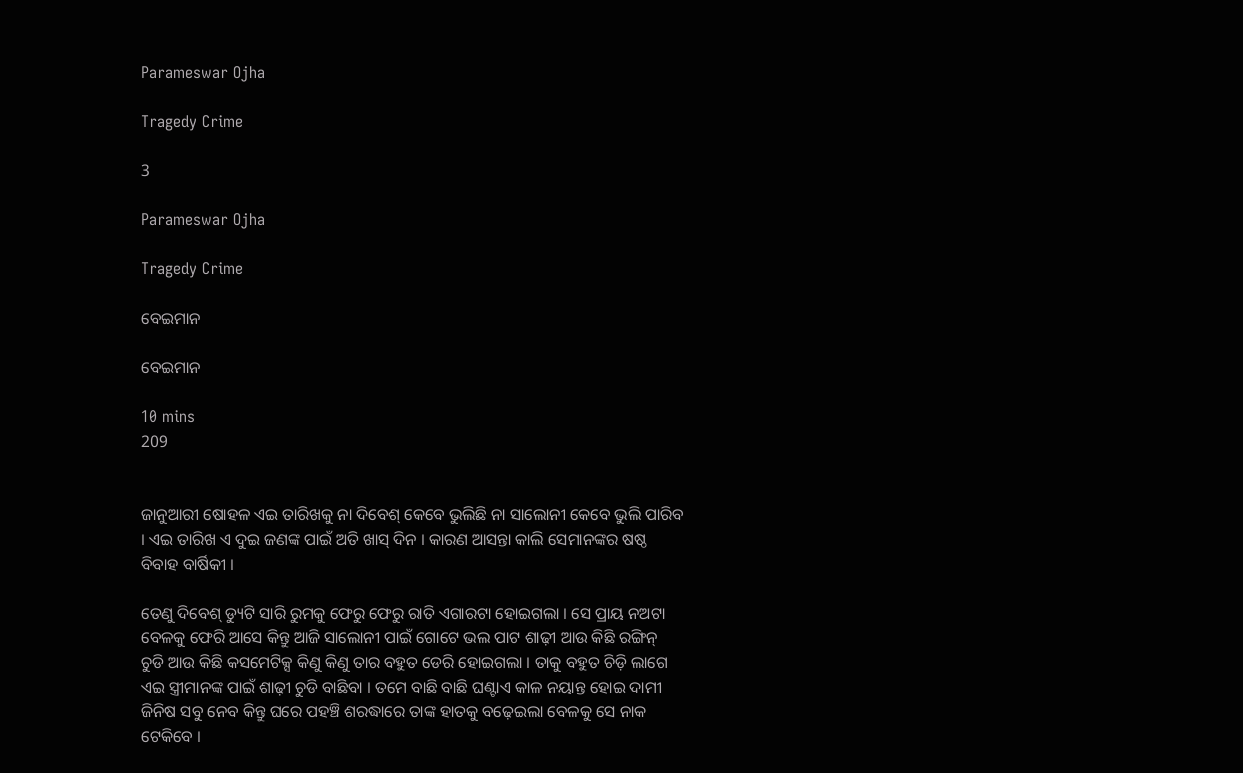Parameswar Ojha

Tragedy Crime

3

Parameswar Ojha

Tragedy Crime

ବେଇମାନ

ବେଇମାନ

10 mins
209


ଜାନୁଆରୀ ଷୋହଳ ଏଇ ତାରିଖକୁ ନା ଦିବେଶ୍ କେବେ ଭୁଲିଛି ନା ସାଲୋନୀ କେବେ ଭୁଲି ପାରିବ । ଏଇ ତାରିଖ ଏ ଦୁଇ ଜଣଙ୍କ ପାଇଁ ଅତି ଖାସ୍ ଦିନ । କାରଣ ଆସନ୍ତା କାଲି ସେମାନଙ୍କର ଷଷ୍ଠ ବିବାହ ବାର୍ଷିକୀ ।

ତେଣୁ ଦିବେଶ୍ ଡ୍ୟୁଟି ସାରି ରୁମକୁ ଫେରୁ ଫେରୁ ରାତି ଏଗାରଟା ହୋଇଗଲା । ସେ ପ୍ରାୟ ନଅଟା ବେଳକୁ ଫେରି ଆସେ କିନ୍ତୁ ଆଜି ସାଲୋନୀ ପାଇଁ ଗୋଟେ ଭଲ ପାଟ ଶାଢ଼ୀ ଆଉ କିଛି ରଙ୍ଗିନ୍ ଚୁଡି ଆଉ କିଛି କସମେଟିକ୍ସ କିଣୁ କିଣୁ ତାର ବହୁତ ଡେରି ହୋଇଗଲା । ତାକୁ ବହୁତ ଚିଡ଼ି ଲାଗେ ଏଇ ସ୍ତ୍ରୀମାନଙ୍କ ପାଇଁ ଶାଢ଼ୀ ଚୁଡି ବାଛିବା । ତମେ ବାଛି ବାଛି ଘଣ୍ଟାଏ କାଳ ନୟାନ୍ତ ହୋଇ ଦାମୀ ଜିନିଷ ସବୁ ନେବ କିନ୍ତୁ ଘରେ ପହଞ୍ଚି ଶରଦ୍ଧାରେ ତାଙ୍କ ହାତକୁ ବଢ଼େଇଲା ବେଳକୁ ସେ ନାକ ଟେକିବେ ।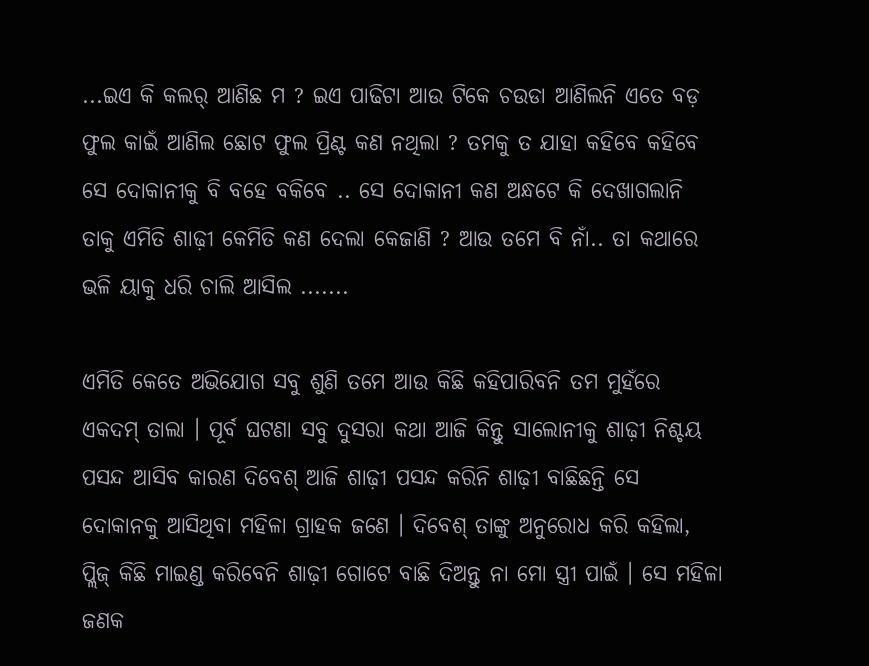...ଇଏ କି କଲର୍ ଆଣିଛ ମ ? ଇଏ ପାଢିଟା ଆଉ ଟିକେ ଚଉଡା ଆଣିଲନି ଏତେ ବଡ଼ ଫୁଲ କାଇଁ ଆଣିଲ ଛୋଟ ଫୁଲ ପ୍ରିଣ୍ଟ କଣ ନଥିଲା ? ତମକୁ ତ ଯାହା କହିବେ କହିବେ ସେ ଦୋକାନୀକୁ ବି ବହେ ବକିବେ .. ସେ ଦୋକାନୀ କଣ ଅନ୍ଧଟେ କି ଦେଖାଗଲାନି ତାକୁ ଏମିତି ଶାଢ଼ୀ କେମିତି କଣ ଦେଲା କେଜାଣି ? ଆଉ ତମେ ବି ନାଁ.. ତା କଥାରେ ଭଳି ୟାକୁ ଧରି ଚାଲି ଆସିଲ .......

ଏମିତି କେତେ ଅଭିଯୋଗ ସବୁ ଶୁଣି ତମେ ଆଉ କିଛି କହିପାରିବନି ତମ ମୁହଁରେ ଏକଦମ୍ ତାଲା । ପୂର୍ବ ଘଟଣା ସବୁ ଦୁସରା କଥା ଆଜି କିନ୍ତୁ ସାଲୋନୀକୁ ଶାଢ଼ୀ ନିଶ୍ଚୟ ପସନ୍ଦ ଆସିବ କାରଣ ଦିବେଶ୍ ଆଜି ଶାଢ଼ୀ ପସନ୍ଦ କରିନି ଶାଢ଼ୀ ବାଛିଛନ୍ତି ସେ ଦୋକାନକୁ ଆସିଥିବା ମହିଳା ଗ୍ରାହକ ଜଣେ । ଦିବେଶ୍ ତାଙ୍କୁ ଅନୁରୋଧ କରି କହିଲା, ପ୍ଲିଜ୍ କିଛି ମାଇଣ୍ଡ କରିବେନି ଶାଢ଼ୀ ଗୋଟେ ବାଛି ଦିଅନ୍ତୁ ନା ମୋ ସ୍ତ୍ରୀ ପାଇଁ । ସେ ମହିଳା ଜଣକ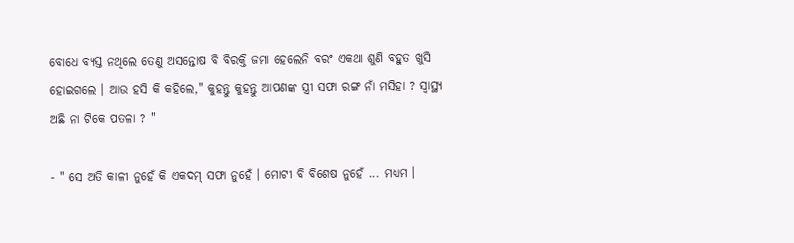ବୋଧେ ବ୍ୟସ୍ତ ନଥିଲେ ତେଣୁ ଅସନ୍ତୋଷ ବି ବିରକ୍ତି ଜମା ହେଲେନି ବରଂ ଏକଥା ଶୁଣି ବହୁତ ଖୁସି ହୋଇଗଲେ । ଆଉ ହସି କି କହିଲେ," କୁହନ୍ତୁ କୁହନ୍ତୁ ଆପଣଙ୍କ ସ୍ତ୍ରୀ ସଫା ରଙ୍ଗ ନାଁ ମସିହା ? ସ୍ୱାସ୍ଥ୍ୟ ଅଛି ନା ଟିକେ ପତଳା ? "

- " ସେ ଅତି କାଳୀ ନୁହେଁ କି ଏକଦମ୍ ସଫା ନୁହେଁ । ମୋଟୀ ବି ବିଶେଷ ନୁହେଁ ... ମଧ୍ୟମ ।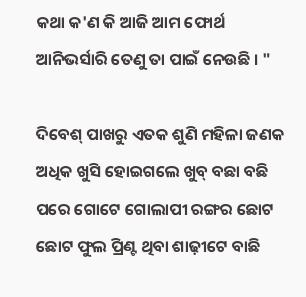କଥା କ'ଣ କି ଆଜି ଆମ ଫୋର୍ଥ ଆନିଭର୍ସାରି ତେଣୁ ତା ପାଇଁ ନେଉଛି । "

ଦିବେଶ୍ ପାଖରୁ ଏତକ ଶୁଣି ମହିଳା ଜଣକ ଅଧିକ ଖୁସି ହୋଇଗଲେ ଖୁବ୍ ବଛା ବଛି ପରେ ଗୋଟେ ଗୋଲାପୀ ରଙ୍ଗର ଛୋଟ ଛୋଟ ଫୁଲ ପ୍ରିଣ୍ଟ ଥିବା ଶାଢ଼ୀଟେ ବାଛି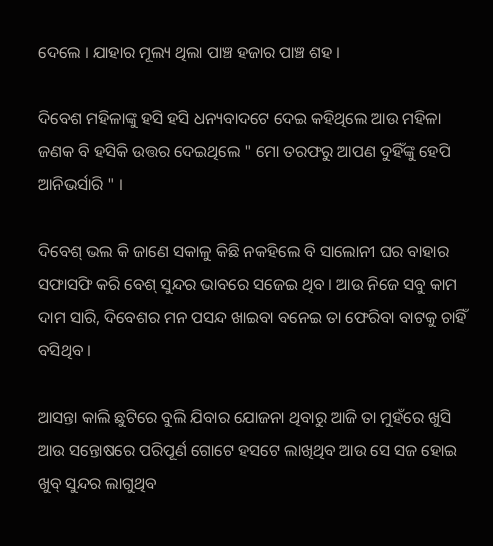ଦେଲେ । ଯାହାର ମୂଲ୍ୟ ଥିଲା ପାଞ୍ଚ ହଜାର ପାଞ୍ଚ ଶହ ।

ଦିବେଶ ମହିଳାଙ୍କୁ ହସି ହସି ଧନ୍ୟବାଦଟେ ଦେଇ କହିଥିଲେ ଆଉ ମହିଳା ଜଣକ ବି ହସିକି ଉତ୍ତର ଦେଇଥିଲେ " ମୋ ତରଫରୁ ଆପଣ ଦୁହିଁଙ୍କୁ ହେପି ଆନିଭର୍ସାରି " ।

ଦିବେଶ୍ ଭଲ କି ଜାଣେ ସକାଳୁ କିଛି ନକହିଲେ ବି ସାଲୋନୀ ଘର ବାହାର ସଫାସଫି କରି ବେଶ୍ ସୁନ୍ଦର ଭାବରେ ସଜେଇ ଥିବ । ଆଉ ନିଜେ ସବୁ କାମ ଦାମ ସାରି, ଦିବେଶର ମନ ପସନ୍ଦ ଖାଇବା ବନେଇ ତା ଫେରିବା ବାଟକୁ ଚାହିଁ ବସିଥିବ ।

ଆସନ୍ତା କାଲି ଛୁଟିରେ ବୁଲି ଯିବାର ଯୋଜନା ଥିବାରୁ ଆଜି ତା ମୁହଁରେ ଖୁସି ଆଉ ସନ୍ତୋଷରେ ପରିପୂର୍ଣ ଗୋଟେ ହସଟେ ଲାଖିଥିବ ଆଉ ସେ ସଜ ହୋଇ ଖୁବ୍ ସୁନ୍ଦର ଲାଗୁଥିବ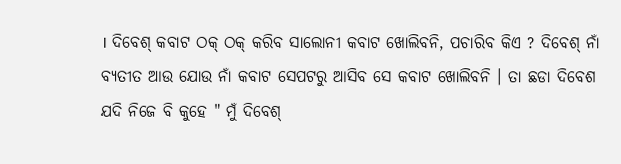। ଦିବେଶ୍ କବାଟ ଠକ୍ ଠକ୍ କରିବ ସାଲୋନୀ କବାଟ ଖୋଲିବନି, ପଚାରିବ କିଏ ? ଦିବେଶ୍ ନାଁ ବ୍ୟତୀତ ଆଉ ଯୋଉ ନାଁ କବାଟ ସେପଟରୁ ଆସିବ ସେ କବାଟ ଖୋଲିବନି । ତା ଛଡା ଦିବେଶ ଯଦି ନିଜେ ବି କୁହେ " ମୁଁ ଦିବେଶ୍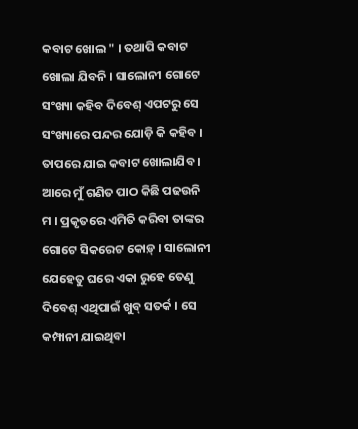କବାଟ ଖୋଲ " । ତଥାପି କବାଟ ଖୋଲା ଯିବନି । ସାଲୋନୀ ଗୋଟେ ସଂଖ୍ୟା କହିବ ଦିବେଶ୍ ଏପଟରୁ ସେ ସଂଖ୍ୟାରେ ପନ୍ଦର ଯୋଡ଼ି କି କହିବ । ତାପରେ ଯାଇ କବାଟ ଖୋଲାଯିବ । ଆରେ ମୁଁ ଗଣିତ ପାଠ କିଛି ପଢଉନି ମ । ପ୍ରକୃତରେ ଏମିତି କରିବା ତାଙ୍କର ଗୋଟେ ସିକରେଟ କୋଡ଼୍ । ସାଲୋନୀ ଯେହେତୁ ଘରେ ଏକା ରୁହେ ତେଣୁ ଦିବେଶ୍ ଏଥିପାଇଁ ଖୁବ୍ ସତର୍କ । ସେ କମ୍ପାନୀ ଯାଇଥିବା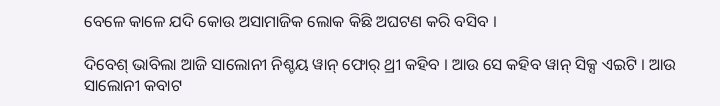ବେଳେ କାଳେ ଯଦି କୋଉ ଅସାମାଜିକ ଲୋକ କିଛି ଅଘଟଣ କରି ବସିବ ।

ଦିବେଶ୍ ଭାବିଲା ଆଜି ସାଲୋନୀ ନିଶ୍ଚୟ ୱାନ୍ ଫୋର୍ ଥ୍ରୀ କହିବ । ଆଉ ସେ କହିବ ୱାନ୍ ସିକ୍ସ ଏଇଟି । ଆଉ ସାଲୋନୀ କବାଟ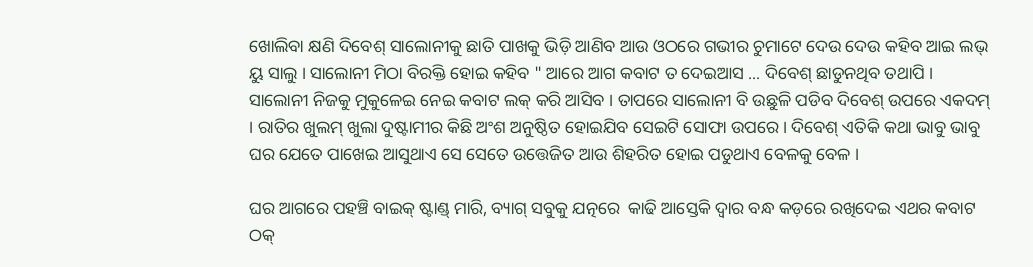ଖୋଲିବା କ୍ଷଣି ଦିବେଶ୍ ସାଲୋନୀକୁ ଛାତି ପାଖକୁ ଭିଡ଼ି ଆଣିବ ଆଉ ଓଠରେ ଗଭୀର ଚୁମାଟେ ଦେଉ ଦେଉ କହିବ ଆଇ ଲଭ୍ ୟୁ ସାଲୁ । ସାଲୋନୀ ମିଠା ବିରକ୍ତି ହୋଇ କ‌ହିବ " ଆରେ ଆଗ କବାଟ ତ ଦେଇଆସ ... ଦିବେଶ୍ ଛାଡୁନଥିବ ତଥାପି । ସାଲୋନୀ ନିଜକୁ ମୁକୁଳେଇ ନେଇ କବାଟ ଲକ୍ କରି ଆସିବ । ତାପରେ ସାଲୋନୀ ବି ଉଛୁଳି ପଡିବ ଦିବେଶ୍ ଉପରେ ଏକଦମ୍ । ରାତିର ଖୁଲମ୍ ଖୁଲା ଦୁଷ୍ଟାମୀର କିଛି ଅଂଶ ଅନୁଷ୍ଠିତ ହୋଇଯିବ ସେଇଟି ସୋଫା ଉପରେ । ଦିବେଶ୍ ଏତିକି କଥା ଭାବୁ ଭାବୁ ଘର ଯେତେ ପାଖେଇ ଆସୁଥାଏ ସେ ସେତେ ଉତ୍ତେଜିତ ଆଉ ଶିହରିତ ହୋଇ ପଡୁଥାଏ ବେଳକୁ ବେଳ ।

ଘର ଆଗରେ ପହଞ୍ଚି ବାଇକ୍ ଷ୍ଟାଣ୍ଡ୍ ମାରି, ବ୍ୟାଗ୍ ସବୁକୁ ଯତ୍ନରେ  କାଢି ଆସ୍ତେକି ଦ୍ୱାର ବନ୍ଧ କଡ଼ରେ ରଖିଦେଇ ଏଥର କବାଟ ଠକ୍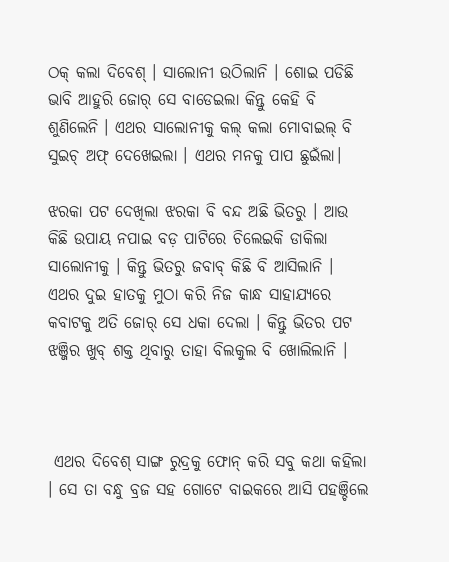ଠକ୍ କଲା ଦିବେଶ୍ । ସାଲୋନୀ ଉଠିଲାନି । ଶୋଇ ପଡିଛି ଭାବି ଆହୁରି ଜୋର୍ ସେ ବାଡେଇଲା କିନ୍ତୁ କେହି ବି ଶୁଣିଲେନି । ଏଥର ସାଲୋନୀକୁ କଲ୍ କଲା ମୋବାଇଲ୍ ବି ସୁଇଚ୍ ଅଫ୍ ଦେଖେଇଲା । ଏଥର ମନକୁ‌ ପାପ ଛୁଇଁଲା।

ଝରକା ପଟ ଦେଖିଲା ଝରକା ବି ବନ୍ଦ ଅଛି ଭିତରୁ । ଆଉ କିଛି ଉପାୟ ନପାଇ ବଡ଼ ପାଟିରେ ଚିଲେଇକି ଡାକିଲା ସାଲୋନୀକୁ । କିନ୍ତୁ ଭିତରୁ ଜବାବ୍ କିଛି ବି ଆସିଲାନି । ଏଥର ଦୁଇ ହାତକୁ ମୁଠା କରି ନିଜ କାନ୍ଧ ସାହାଯ୍ୟରେ କବାଟକୁ ଅତି ଜୋର୍ ସେ ଧକା ଦେଲା । କିନ୍ତୁ ଭିତର ପଟ ଝଞ୍ଜିର ଖୁବ୍ ଶକ୍ତ ଥିବାରୁ ତାହା ବିଲକୁଲ ବି ଖୋଲିଲାନି ।



 ଏଥର ଦିବେଶ୍ ସାଙ୍ଗ ରୁଦ୍ରକୁ ଫୋନ୍ କରି ସବୁ କଥା କହିଲା । ସେ ତା ବନ୍ଧୁ ବ୍ରଜ ସହ ଗୋଟେ ବାଇକରେ ଆସି ପହଞ୍ଚିଲେ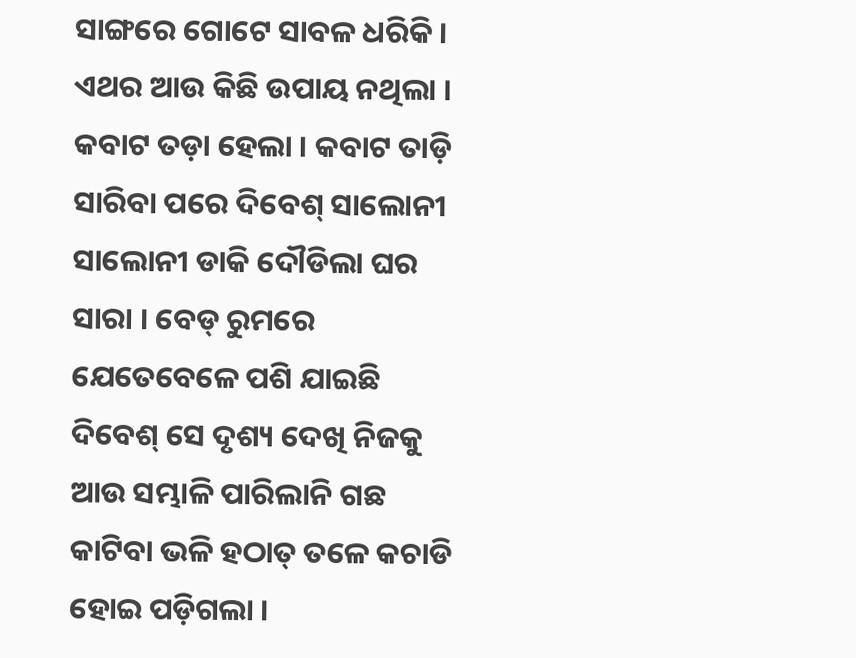ସାଙ୍ଗରେ ଗୋଟେ ସାବଳ ‌ଧରିକି । ଏଥର ଆଉ କିଛି ଉପାୟ ନଥିଲା । କବାଟ ତଡ଼ା ହେଲା । କବାଟ ତାଡ଼ି ସାରିବା ପରେ ଦିବେଶ୍ ସାଲୋନୀ ସାଲୋନୀ ଡାକି ଦୌଡିଲା ଘର ସାରା । ବେଡ୍ ରୁମରେ ଯେତେବେଳେ ପଶି ଯାଇଛି ଦିବେଶ୍ ସେ ଦୃଶ୍ୟ ଦେଖି ନିଜକୁ ଆଉ ସମ୍ଭାଳି ପାରିଲାନି ଗଛ କାଟିବା ଭଳି ହଠାତ୍ ତଳେ କଚାଡି ହୋଇ ପଡ଼ିଗଲା ।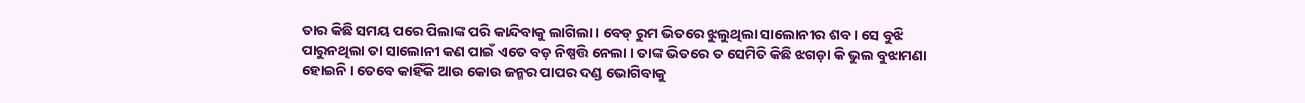ତାର କିଛି ସମୟ ପରେ ପିଲାଙ୍କ ପରି କାନ୍ଦିବାକୁ ଲାଗିଲା । ବେଡ୍ ରୁମ ଭିତରେ ଝୁଲୁଥିଲା ସାଲୋନୀର ଶବ । ସେ ବୁଝି ପାରୁନଥିଲା ତା ସାଲୋନୀ କଣ ପାଇଁ ଏତେ ବଡ଼ ନିଷ୍ପତ୍ତି ନେଲା । ତାଙ୍କ ଭିତରେ ତ ସେମିତି କିଛି ଝଗଡ଼ା କି ଭୁଲ ବୁଝାମଣା ହୋଇନି । ତେବେ କାହିଁକି ଆଉ କୋଉ ଜନ୍ମର ପାପର ଦଣ୍ଡ ଭୋଗିବାକୁ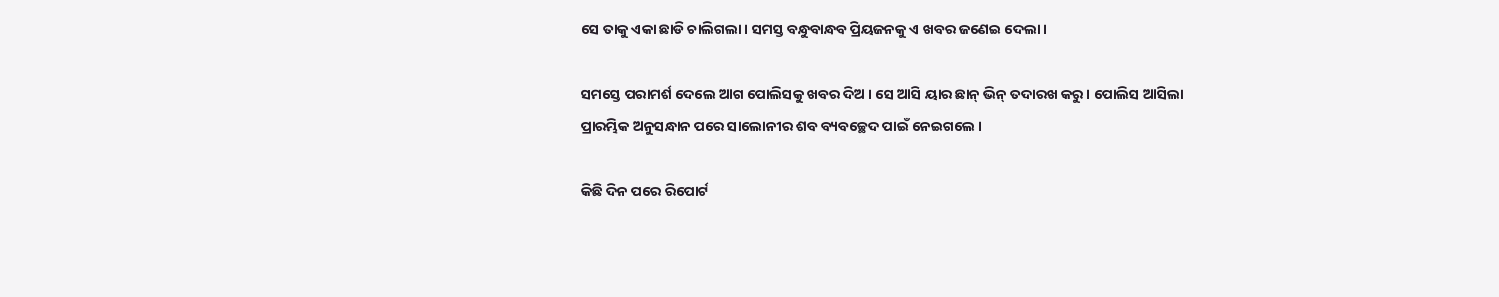ସେ ତାକୁ ଏକା ଛାଡି ଚାଲିଗଲା । ସମସ୍ତ ବନ୍ଧୁବାନ୍ଧବ ପ୍ରିୟଜନକୁ ଏ ଖବର ଜଣେଇ ଦେଲା ।

ସମସ୍ତେ ପରାମର୍ଶ ଦେଲେ ଆଗ ପୋଲିସକୁ ଖବର ଦିଅ । ସେ ଆସି ୟାର ଛାନ୍ ଭିନ୍ ତଦାରଖ କରୁ । ପୋଲିସ ଆସିଲା ପ୍ରାରମ୍ଭିକ ଅନୁସନ୍ଧାନ ପରେ ସାଲୋନୀର ଶବ ବ୍ୟବଚ୍ଛେଦ ପାଇଁ ନେଇଗଲେ ।

କିଛି ଦିନ ପରେ ରିପୋର୍ଟ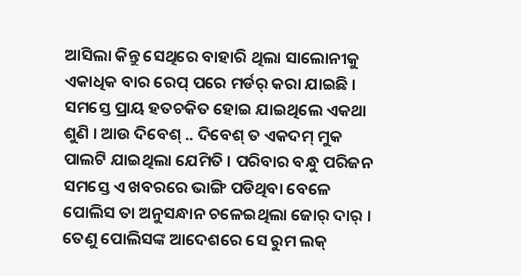ଆସିଲା କିନ୍ତୁ ସେଥିରେ ବାହାରି ଥିଲା ସାଲୋନୀକୁ ଏକାଧିକ ବାର ରେପ୍ ପରେ ମର୍ଡର୍ କରା ଯାଇଛି । ସମସ୍ତେ ପ୍ରାୟ ହତଚକିତ ହୋଇ ଯାଇଥିଲେ ଏକଥା ଶୁଣି । ଆଉ ଦିବେଶ୍ .. ଦିବେଶ୍ ତ ଏକଦମ୍ ମୁକ ପାଲଟି ଯାଇଥିଲା ଯେମିତି । ପରିବାର ବନ୍ଧୁ ପରିଜନ ସମସ୍ତେ ଏ ଖବରରେ ଭାଙ୍ଗି ପଡିଥିବା ବେଳେ ପୋଲିସ ତା ଅନୁସନ୍ଧାନ ଚଳେଇଥିଲା ଜୋର୍ ଦାର୍ । ତେଣୁ ପୋଲିସଙ୍କ ଆଦେଶରେ ସେ ରୁମ ଲକ୍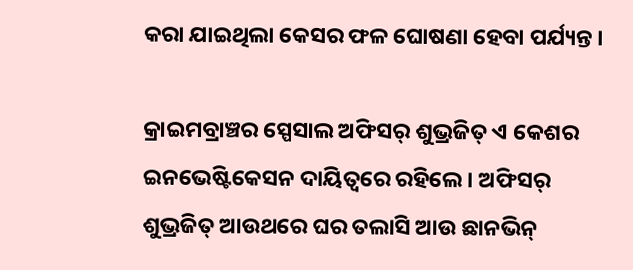କରା ଯାଇଥିଲା କେସର ଫଳ ଘୋଷଣା ହେବା ପର୍ଯ୍ୟନ୍ତ ।

କ୍ରାଇମବ୍ରାଞ୍ଚର ସ୍ପେସାଲ ଅଫିସର୍ ଶୁଭ୍ରଜିତ୍ ଏ କେଶର ଇନଭେଷ୍ଟିକେସନ ଦାୟିତ୍ୱରେ ରହିଲେ । ଅଫିସର୍ ଶୁଭ୍ରଜିତ୍ ଆଉଥରେ ଘର ତଲାସି ଆଉ ଛାନଭିନ୍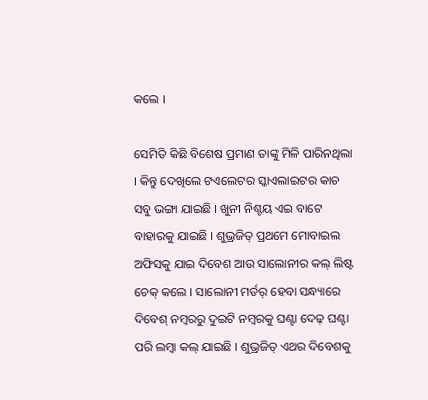କଲେ ।

ସେମିତି କିଛି ବିଶେଷ ପ୍ରମାଣ ତାଙ୍କୁ ମିଳି ପାରିନଥିଲା । କିନ୍ତୁ ଦେଖିଲେ ଟଏଲେଟର ସ୍କାଏଲାଇଟର କାଚ ସବୁ ଭଙ୍ଗା ଯାଇଛି । ଖୁନୀ ନିଶ୍ଚୟ ଏଇ ବାଟେ ବାହାରକୁ ଯାଇଛି । ଶୁଭ୍ରଜିତ୍ ପ୍ରଥମେ ମୋବାଇଲ ଅଫିସକୁ ଯାଇ ଦିବେଶ ଆଉ ସାଲୋନୀର କଲ୍ ଲିଷ୍ଟ ଚେକ୍ କଲେ । ସାଲୋନୀ ମର୍ଡର୍ ହେବା ସନ୍ଧ୍ୟାରେ ଦିବେଶ୍ ନମ୍ବରରୁ ଦୁଇଟି ନମ୍ବରକୁ ଘଣ୍ଟା ଦେଢ଼ ଘଣ୍ଟା ପରି ଲମ୍ବା କଲ୍ ଯାଇଛି । ଶୁଭ୍ରଜିତ୍ ଏଥର ଦିବେଶକୁ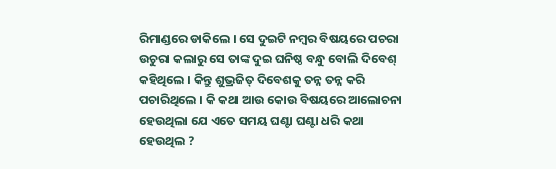ରିମାଣ୍ଡରେ ଡାକିଲେ । ସେ ଦୁଇଟି ନମ୍ବର ବିଷୟରେ ପଚରା ଉଚୁରା କଲାରୁ ସେ ତାଙ୍କ ଦୁଇ ଘନିଷ୍ଠ ବନ୍ଧୁ ବୋଲି ଦିବେଶ୍ କହିଥିଲେ । କିନ୍ତୁ ଶୁଭ୍ରଜିତ୍ ଦିବେଶକୁ ତନ୍ନ ତନ୍ନ କରି ପଚାରିଥିଲେ । କି କଥା ଆଉ କୋଉ ବିଷୟରେ ଆଲୋଚନା ହେଉଥିଲା ଯେ ଏତେ ସମୟ ଘଣ୍ଟା ଘଣ୍ଟା ଧରି କଥା ହେଉଥିଲ ?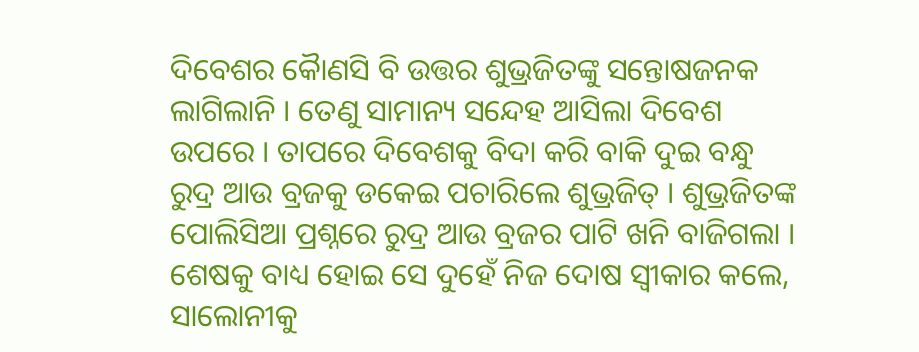ଦିବେଶର କୈାଣସି ବି ଉତ୍ତର ଶୁଭ୍ରଜିତଙ୍କୁ ସନ୍ତୋଷଜନକ ଲାଗିଲାନି । ତେଣୁ ସାମାନ୍ୟ ସନ୍ଦେହ ଆସିଲା ଦିବେଶ ଉପରେ । ତାପରେ ଦିବେଶକୁ ବିଦା କରି ବାକି ଦୁଇ ବନ୍ଧୁ ରୁଦ୍ର ଆଉ ବ୍ରଜକୁ ଡକେଇ ପଚାରିଲେ ଶୁଭ୍ରଜିତ୍ । ଶୁଭ୍ରଜିତଙ୍କ ପୋଲିସିଆ ପ୍ରଶ୍ନରେ ରୁଦ୍ର ଆଉ ବ୍ରଜର ପାଟି ଖନି ବାଜିଗଲା । ଶେଷକୁ ବାଧ୍ୟ ହୋଇ ସେ ଦୁହେଁ ନିଜ ଦୋଷ ସ୍ୱୀକାର କଲେ, ସାଲୋନୀକୁ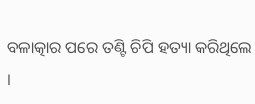ବଳାତ୍କାର ପରେ ତଣ୍ଟି ଚିପି ହତ୍ୟା କରିଥିଲେ ।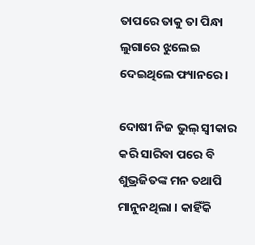ତାପରେ ତାକୁ ତା ପିନ୍ଧା ଲୁଗାରେ ଝୁଲେଇ ଦେଇଥିଲେ ଫ୍ୟାନରେ ।

ଦୋଷୀ ନିଜ ଭୁଲ୍ ସ୍ୱୀକାର କରି ସାରିବା ପରେ ବି ଶୁଭ୍ରଜିତଙ୍କ ମନ ତଥାପି ମାନୁନଥିଲା । କାହିଁକି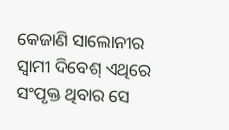କେଜାଣି ସାଲୋନୀର ସ୍ଵାମୀ ଦିବେଶ୍ ଏଥିରେ ସଂପୃକ୍ତ ଥିବାର ସେ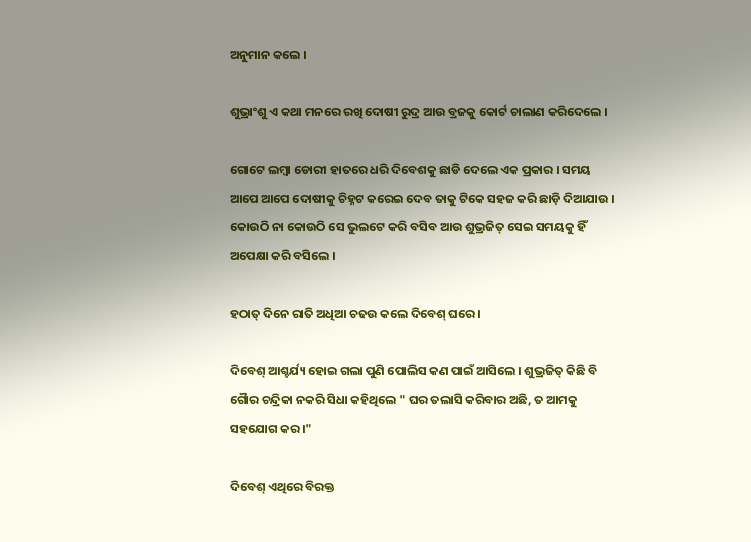ଅନୁମାନ କଲେ ।

ଶୁଭ୍ରାଂଶୁ ଏ କଥା ମନରେ ରଖି ଦୋଷୀ ରୁଦ୍ର ଆଉ ବ୍ରଜକୁ କୋର୍ଟ ଚାଲାଣ କରିଦେଲେ ।

ଗୋଟେ ଲମ୍ବା ଡୋରୀ ହାତରେ ଧରି ଦିବେଶକୁ ଛାଡି ଦେଲେ ଏକ ପ୍ରକାର । ସମୟ ଆପେ ଆପେ ଦୋଷୀକୁ ଚିହ୍ନଟ କରେଇ ଦେବ ତାକୁ ଟିକେ ସହଜ କରି ଛାଡ଼ି ଦିଆଯାଉ । କୋଉଠି ନା କୋଉଠି ସେ ଭୁଲଟେ କରି ବସିବ ଆଉ ଶୁଭ୍ରଜିତ୍ ସେଇ ସମୟକୁ ହିଁ ଅପେକ୍ଷା କରି ବସିଲେ ।

ହଠାତ୍ ଦିନେ ରାତି ଅଧିଆ ଚଢଉ କଲେ ଦିବେଶ୍ ଘରେ ।

ଦିବେଶ୍ ଆଶ୍ଚର୍ଯ୍ୟ ହୋଇ ଗଲା ପୁଣି ପୋଲିସ କଣ ପାଇଁ ଆସିଲେ । ଶୁଭ୍ରଜିତ୍ କିଛି ବି ଗୈାର ଚନ୍ଦ୍ରିକା ନକରି ସିଧା କହିଥିଲେ " ଘର ତଲାସି କରିବାର ଅଛି, ତ ଆମକୁ ସହଯୋଗ କର ।"

ଦିବେଶ୍ ଏଥିରେ ବିରକ୍ତ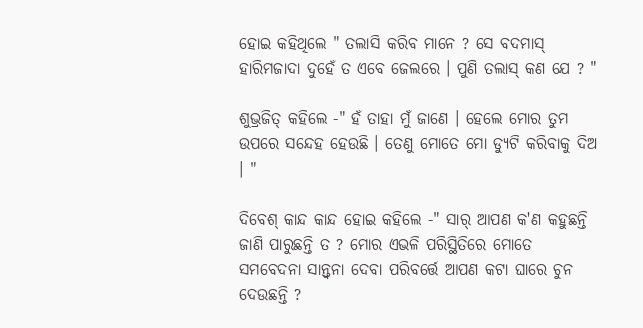ହୋଇ କହିଥିଲେ " ତଲାସି କରିବ ମାନେ ? ସେ ବଦମାସ୍ ହାରିମଜାଦା ଦୁହେଁ ତ ଏବେ ଜେଲରେ । ପୁଣି ତଲାସ୍ କଣ ଯେ ? "

ଶୁଭ୍ରଜିତ୍ କହିଲେ -" ହଁ ତାହା ମୁଁ ଜାଣେ । ହେଲେ ମୋର ତୁମ ଉପରେ ସନ୍ଦେହ ହେଉଛି । ତେଣୁ ମୋତେ ମୋ ଡ୍ୟୁଟି କରିବାକୁ ଦିଅ । "

ଦିବେଶ୍ କାନ୍ଦ କାନ୍ଦ ହୋଇ କହିଲେ -" ସାର୍ ଆପଣ କ'ଣ କହୁଛନ୍ତି ଜାଣି ପାରୁଛନ୍ତି ତ ? ମୋର ଏଭଳି ପରିସ୍ଥିତିରେ ମୋତେ ସମବେଦନା ସାନ୍ତ୍ଵନା ଦେବା ପରିବର୍ତ୍ତେ ଆପଣ କଟା ଘାରେ ଚୁନ ଦେଉଛନ୍ତି ?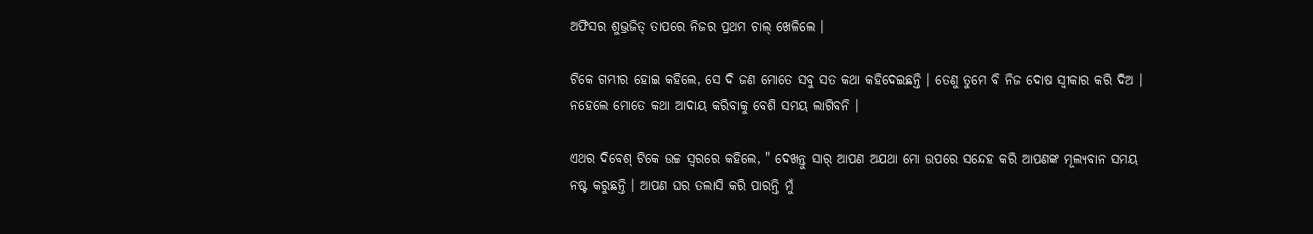ଅଫିସର ଶୁଭ୍ରଜିତ୍ ତାପରେ ନିଜର ପ୍ରଥମ ଚାଲ୍ ଖେଳିଲେ ।

ଟିକେ ଗମ୍ଭୀର ହୋଇ କହିଲେ, ସେ ଦି ଜଣ ମୋତେ ସବୁ ସତ କଥା କହିଦେଇଛନ୍ତି । ତେଣୁ ତୁମେ ବି ନିଜ ଦୋଷ ସ୍ୱୀକାର କରି ଦିଅ । ନହେଲେ ମୋତେ କଥା ଆଦାୟ କରିବାକୁ ବେଶି ସମୟ ଲାଗିବନି ।

ଏଥର ଦିବେଶ୍ ଟିକେ ଉଚ୍ଚ ସ୍ୱରରେ କହିଲେ, " ଦେଖନ୍ତୁ ସାର୍ ଆପଣ ଅଯଥା ମୋ ଉପରେ ସନ୍ଦେହ କରି ଆପଣଙ୍କ ମୂଲ୍ୟବାନ ସମୟ ନଷ୍ଟ କରୁଛନ୍ତି । ଆପଣ ଘର ତଲାସି କରି ପାରନ୍ତି ମୁଁ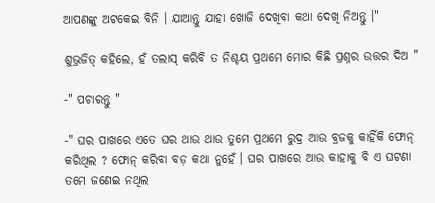ଆପଣଙ୍କୁ ଅଟକେଇ ବିନି । ଯାଆନ୍ତୁ ଯାହା ଖୋଜି ଦେଖିବା କଥା ଦେଖି ନିଅନ୍ତୁ ।"

ଶୁଭ୍ରଜିତ୍ କହିଲେ, ହଁ ତଲାସ୍ କରିବି ତ ନିଶ୍ଚୟ ପ୍ରଥମେ ମୋର କିଛି ପ୍ରଶ୍ନର ଉତ୍ତର ଦିଅ "

-" ପଚାରନ୍ତୁ "

-" ଘର ପାଖରେ ଏତେ ଘର ଥାଉ ଥାଉ ତୁମେ ପ୍ରଥମେ ରୁଦ୍ର ଆଉ ବ୍ରଜକୁ କାହିଁକି ଫୋନ୍ କରିଥିଲ ? ଫୋନ୍ କରିବା ବଡ଼ କଥା ନୁହେଁ । ଘର ପାଖରେ ଆଉ କାହାକୁ ବି ଏ ଘଟଣା ତମେ ଜଣେଇ ନଥିଲ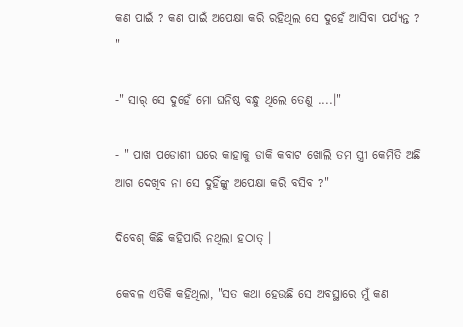କଣ ପାଇଁ ? କଣ ପାଇଁ ଅପେକ୍ଷା କରି ରହିଥିଲ ସେ ଦୁହେଁ ଆସିବା ପର୍ଯ୍ୟନ୍ତ ? "

-" ସାର୍ ସେ ଦୁହେଁ ମୋ ଘନିଷ୍ଠ ବନ୍ଧୁ ଥିଲେ ତେଣୁ ....।"

- " ପାଖ ପଡୋଶୀ ଘରେ କାହାକୁ ଡାକି କବାଟ ଖୋଲି ତମ ସ୍ତ୍ରୀ କେମିତି ଅଛି ଆଗ ଦେଖିବ ନା ସେ ଦୁହିଁଙ୍କୁ ଅପେକ୍ଷା କରି ବସିବ ?"

ଦିବେଶ୍ କିଛି କହିପାରି ନଥିଲା ହଠାତ୍ ।

କେବଳ ଏତିକି କହିଥିଲା, "ସତ କଥା ହେଉଛି ସେ ଅବସ୍ଥାରେ ମୁଁ କଣ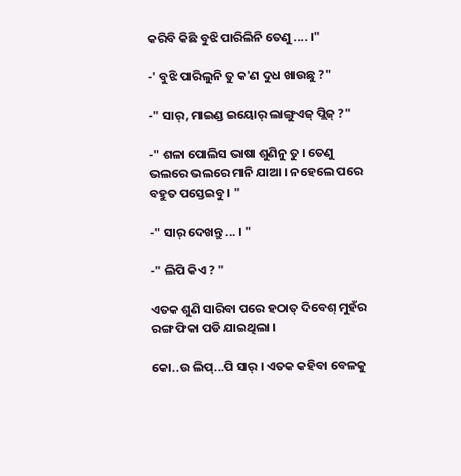କରିବି କିଛି ବୁଝି ପାରିଲିନି ତେଣୁ .... ।"

-' ବୁଝି ପାରିଲୁନି ତୁ କ'ଣ ଦୁଧ ଖାଉଛୁ ?"

-" ସାର୍, ମାଇଣ୍ଡ ଇୟୋର୍ ଲାଙ୍ଗୁଏଜ୍ ପ୍ଲିଜ୍ ?"

-" ଶଳା ପୋଲିସ ଭାଷା ଶୁଣିନୁ ତୁ । ତେଣୁ ଭଲରେ ଭଲରେ ମାନି ଯାଆ । ନହେଲେ ପରେ ବହୁତ ପସ୍ତେଇବୁ । "

-" ସାର୍ ଦେଖନ୍ତୁ ... । "

-" ଲିପି କିଏ ? "

ଏତକ ଶୁଣି ସାରିବା ପରେ ହଠାତ୍ ଦିବେଶ୍ ମୁହଁର ରଙ୍ଗ ଫିକା ପଡି ଯାଇଥିଲା ।

କୋ..ଉ ଲିପ୍...ପି ସାର୍ । ଏତକ କହିବା ବେଳକୁ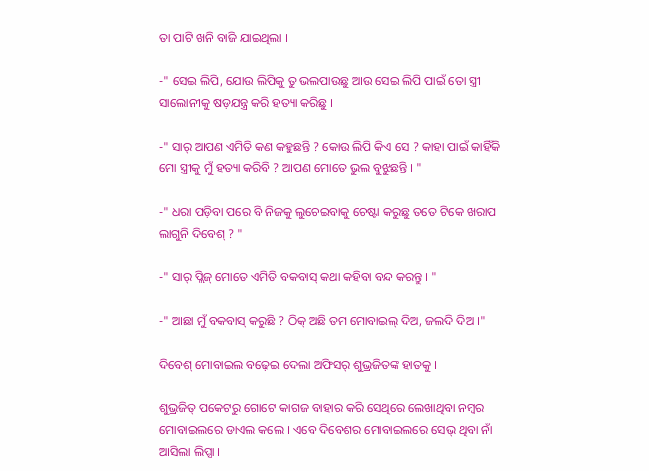ତା ପାଟି ଖନି ବାଜି ଯାଇଥିଲା ।

-" ସେଇ ଲିପି, ଯୋଉ ଲିପିକୁ ତୁ ଭଲପାଉଛୁ ଆଉ ସେଇ ଲିପି ପାଇଁ ତୋ ସ୍ତ୍ରୀ ସାଲୋନୀକୁ ଷଡ଼ଯନ୍ତ୍ର କରି ହତ୍ୟା କରିଛୁ ।

-" ସାର୍ ଆପଣ ଏମିତି କଣ କହୁଛନ୍ତି ? କୋଉ ଲିପି କିଏ ସେ ? କାହା ପାଇଁ କାହିଁକି ମୋ ସ୍ତ୍ରୀକୁ ମୁଁ ହତ୍ୟା କରିବି ? ଆପଣ ମୋତେ ଭୁଲ ବୁଝୁଛନ୍ତି । "

-" ଧରା ପଡ଼ିବା ପରେ ବି ନିଜକୁ ଲୁଚେଇବାକୁ ଚେଷ୍ଟା କରୁଛୁ ତତେ ଟିକେ ଖରାପ ଲାଗୁନି ଦିବେଶ୍ ? "

-" ସାର୍ ପ୍ଲିଜ୍ ମୋତେ ଏମିତି ବକବାସ୍ କଥା କହିବା ବନ୍ଦ କରନ୍ତୁ । "

-" ଆଛା ମୁଁ ବକବାସ୍ କରୁଛି ? ଠିକ୍ ଅଛି ତମ ମୋବାଇଲ୍ ଦିଅ, ଜଲଦି ଦିଅ ।"

ଦିବେଶ୍ ମୋବାଇଲ ବଢ଼େଇ ଦେଲା ଅଫିସର୍ ଶୁଭ୍ରଜିତଙ୍କ ହାତକୁ ।

ଶୁଭ୍ରଜିତ୍ ପକେଟରୁ ଗୋଟେ କାଗଜ ବାହାର କରି ସେଥିରେ ଲେଖାଥିବା ନମ୍ବର ମୋବାଇଲରେ ଡାଏଲ କଲେ । ଏବେ ଦିବେଶର ମୋବାଇଲରେ ସେଭ୍ ଥିବା ନାଁ ଆସିଲା ଲିପ୍ସା ।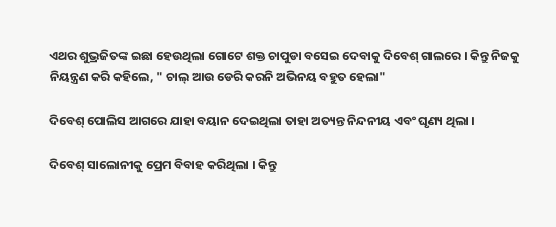ଏଥର ଶୁଭ୍ରଜିତଙ୍କ ଇଛା ହେଉଥିଲା ଗୋଟେ ଶକ୍ତ‌ ଚାପୁଡା ବସେଇ ଦେବାକୁ ଦିବେଶ୍ ଗାଲରେ । କିନ୍ତୁ ନିଜକୁ ନିୟନ୍ତ୍ରଣ କରି କହିଲେ, " ଚାଲ୍ ଆଉ ଡେରି କରନି ଅଭିନୟ ବହୁତ ହେଲା"

ଦିବେଶ୍ ପୋଲିସ ଆଗରେ ଯାହା ବୟାନ ଦେଇଥିଲା ତାହା ଅତ୍ୟନ୍ତ ନିନ୍ଦନୀୟ ଏବଂ ଘୃଣ୍ୟ ଥିଲା ।

ଦିବେଶ୍ ସାଲୋନୀକୁ ପ୍ରେମ ବିବାହ କରିଥିଲା । କିନ୍ତୁ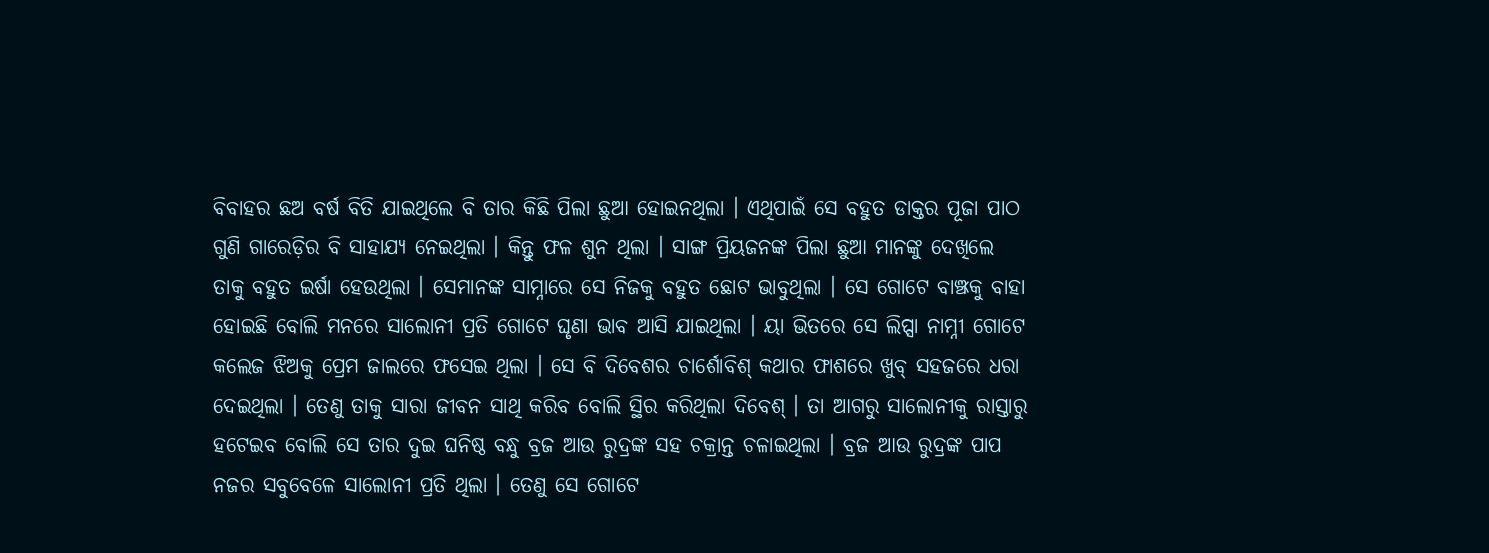ବିବାହର ଛଅ ବର୍ଷ ବିତି ଯାଇଥିଲେ ବି ତାର କିଛି ପିଲା ଛୁଆ ହୋଇନଥିଲା । ଏଥିପାଇଁ ସେ ବହୁତ ଡାକ୍ତର ପୂଜା ପାଠ ଗୁଣି ଗାରେଡ଼ିର ବି ସାହାଯ୍ୟ ନେଇଥିଲା । କିନ୍ତୁ ଫଳ ଶୁନ ଥିଲା । ସାଙ୍ଗ ପ୍ରିୟଜନଙ୍କ ପିଲା ଛୁଆ ମାନଙ୍କୁ ଦେଖିଲେ ତାକୁ ବହୁତ ଇର୍ଷା ହେଉଥିଲା । ସେମାନଙ୍କ ସାମ୍ନାରେ ସେ ନିଜକୁ ବହୁତ ଛୋଟ ଭାବୁଥିଲା । ସେ ଗୋଟେ ବାଞ୍ଝକୁ ବାହା ହୋଇଛି ବୋଲି ମନରେ ସାଲୋନୀ ପ୍ରତି ଗୋଟେ ଘୃଣା ଭାବ ଆସି ଯାଇଥିଲା । ୟା ଭିତରେ ସେ ଲିପ୍ସା ନାମ୍ନୀ ଗୋଟେ କଲେଜ ଝିଅକୁ ପ୍ରେମ ଜାଲରେ ଫସେଇ ଥିଲା । ସେ ବି ଦିବେଶର ଚାର୍ଶୋବିଶ୍ କଥାର ଫାଶରେ ଖୁବ୍ ସହଜରେ ଧରା ଦେଇଥିଲା । ତେଣୁ ତାକୁ ସାରା ଜୀବନ ସାଥି କରିବ ବୋଲି ସ୍ଥିର କରିଥିଲା ଦିବେଶ୍ । ତା ଆଗରୁ ସାଲୋନୀକୁ ରାସ୍ତାରୁ ହଟେଇବ ବୋଲି ସେ ତାର ଦୁଇ ଘନିଷ୍ଠ ବନ୍ଧୁ ବ୍ରଜ ଆଉ ରୁଦ୍ରଙ୍କ ସହ ଚକ୍ରାନ୍ତ ଚଳାଇଥିଲା । ବ୍ରଜ ଆଉ ରୁଦ୍ରଙ୍କ ପାପ ନଜର ସବୁବେଳେ ସାଲୋନୀ ପ୍ରତି ଥିଲା । ତେଣୁ ସେ ଗୋଟେ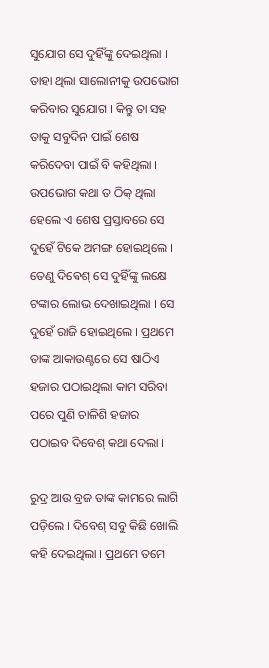ସୁଯୋଗ ସେ ଦୁହିଁଙ୍କୁ ଦେଇଥିଲା । ତାହା ଥିଲା ସାଲୋନୀକୁ ଉପଭୋଗ କରିବାର ସୁଯୋଗ । କିନ୍ତୁ ତା ସହ ତାକୁ ସବୁଦିନ ପାଇଁ ଶେଷ କରିଦେବା ପାଇଁ ବି କହିଥିଲା । ଉପଭୋଗ କଥା ତ ଠିକ୍ ଥିଲା ହେଲେ ଏ ଶେଷ ପ୍ରସ୍ତାବରେ ସେ ଦୁହେଁ ଟିକେ ଅମଙ୍ଗ ହୋଇଥିଲେ । ତେଣୁ ଦିଵେଶ୍ ସେ ଦୁହିଁଙ୍କୁ ଲକ୍ଷେ ଟଙ୍କାର ଲୋଭ ଦେଖାଇଥିଲା । ସେ ଦୁହେଁ ରାଜି ହୋଇଥିଲେ । ପ୍ରଥମେ ତାଙ୍କ ଆକାଉଣ୍ଟରେ ସେ ଷାଠିଏ ହଜାର ପଠାଇଥିଲା କାମ ସରିବା ପରେ ପୁଣି ଚାଳିଶି ହଜାର ପଠାଇବ ଦିବେଶ୍ କଥା ଦେଲା ।

ରୁଦ୍ର ଆଉ ବ୍ରଜ ତାଙ୍କ କାମରେ ଲାଗି ପଡ଼ିଲେ । ଦିବେଶ୍ ସବୁ କିଛି ଖୋଲି କହି ଦେଇଥିଲା । ପ୍ରଥମେ ତମେ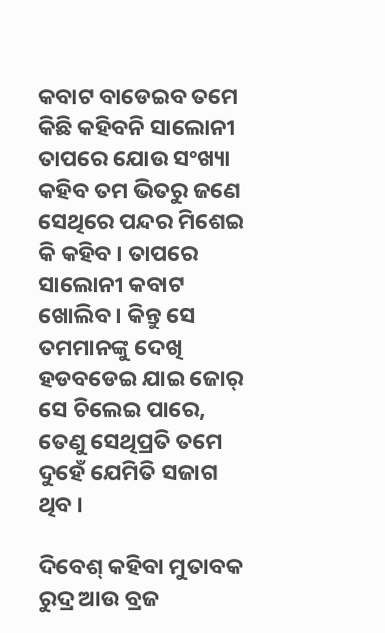କବାଟ ବାଡେଇବ ତମେ କିଛି କହିବନି ସାଲୋନୀ ତାପରେ ଯୋଉ ସଂଖ୍ୟା କହିବ ତମ ଭିତରୁ ଜଣେ ସେଥିରେ ପନ୍ଦର ମିଶେଇ କି କହିବ । ତାପରେ ସାଲୋନୀ କବାଟ ଖୋଲିବ । କିନ୍ତୁ ସେ ତମମାନଙ୍କୁ ଦେଖି ହଡବଡେଇ ଯାଇ ଜୋର୍ ସେ ଚିଲେଇ ପାରେ, ତେଣୁ ସେଥିପ୍ରତି ତମେ ଦୁହେଁ ଯେମିତି ସଜାଗ ଥିବ ।

ଦିବେଶ୍ କହିବା ମୁତାବକ ରୁଦ୍ର ଆଉ ବ୍ରଜ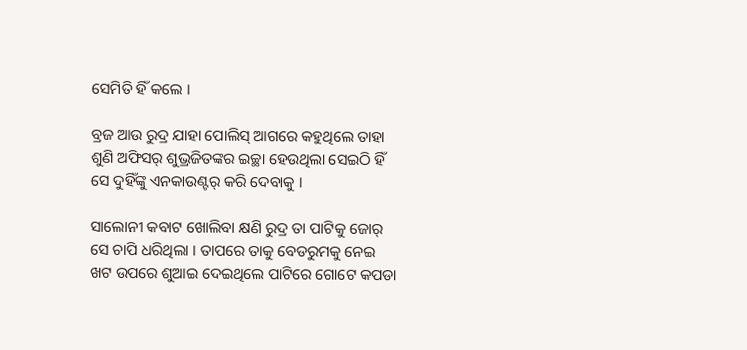ସେମିତି ହିଁ କଲେ ।

ବ୍ରଜ ଆଉ ରୁଦ୍ର ଯାହା ପୋଲିସ୍ ଆଗରେ କହୁଥିଲେ ତାହା ଶୁଣି ଅଫିସର୍ ଶୁଭ୍ରଜିତଙ୍କର ଇଚ୍ଛା ହେଉଥିଲା ସେଇଠି ହିଁ ସେ ଦୁହିଁଙ୍କୁ ଏନକାଉଣ୍ଟର୍ କରି ଦେବାକୁ ।

ସାଲୋନୀ କବାଟ ଖୋଲିବା କ୍ଷଣି ରୁଦ୍ର ତା ପାଟିକୁ ଜୋର୍ ସେ ଚାପି ଧରିଥିଲା । ତାପରେ ତାକୁ ବେଡରୁମକୁ ନେଇ ଖଟ ଉପରେ ଶୁଆଇ ଦେଇଥିଲେ ପାଟିରେ ଗୋଟେ କପଡା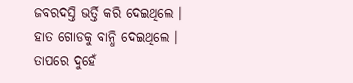ଜବରଦସ୍ତି ଭର୍ତ୍ତି କରି ଦେଇଥିଲେ । ହାତ ଗୋଡକୁ ବାନ୍ଧି ଦେଇଥିଲେ । ତାପରେ ଦୁହେଁ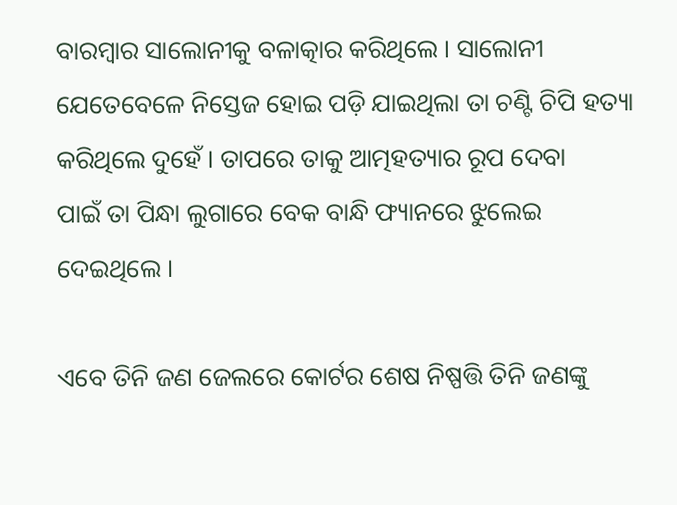ବାରମ୍ବାର ସାଲୋନୀକୁ ବଳାତ୍କାର କରିଥିଲେ । ସାଲୋନୀ ଯେତେବେଳେ ନିସ୍ତେଜ ହୋଇ ପଡ଼ି ଯାଇଥିଲା ତା ଚଣ୍ଟି ଚିପି ହତ୍ୟା କରିଥିଲେ ଦୁହେଁ । ତାପରେ ତାକୁ ଆତ୍ମହତ୍ୟାର ରୂପ ଦେବା ପାଇଁ ‌ତା ପିନ୍ଧା ଲୁଗାରେ ବେକ ବାନ୍ଧି ଫ୍ୟାନରେ ଝୁଲେଇ ଦେଇଥିଲେ ।

ଏବେ ତିନି ଜଣ ଜେଲରେ କୋର୍ଟର ଶେଷ ନିଷ୍ପତ୍ତି ତିନି ଜଣଙ୍କୁ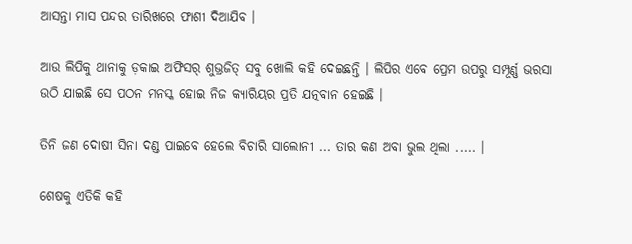ଆସନ୍ତା ମାସ ପନ୍ଦର ତାରିଖରେ ଫାଶୀ ଦିଆଯିବ ।

ଆଉ ଲିପିକୁ ଥାନାକୁ ଡ଼କାଇ ଅଫିସର୍ ଶୁଭ୍ରଜିତ୍ ସବୁ ଖୋଲି କହି ଦେଇଛନ୍ତି । ଲିପିର ଏବେ ପ୍ରେମ ଉପରୁ ସମ୍ପୂର୍ଣ୍ଣ ଭରସା ଉଠି ଯାଇଛି ସେ ପଠନ ମନସ୍କ ହୋଇ ନିଜ କ୍ୟାରିୟର ପ୍ରତି ଯତ୍ନବାନ ହେଇଛି ।

ତିନି ଜଣ ଦୋଷୀ ସିନା ଦଣ୍ଡ ପାଇବେ ହେଲେ ବିଚାରି ସାଲୋନୀ ... ତାର କଣ ଅବା ଭୁଲ ଥିଲା ..... ।

ଶେଷକୁ ଏତିକି କହି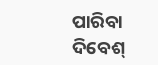ପାରିବା ଦିବେଶ୍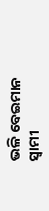ଭଳି ବେଇମାନ ସ୍ୱାମୀ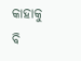କାହାକୁ ବି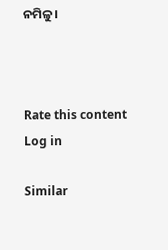ନମିଳୁ ।



Rate this content
Log in

Similar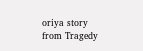oriya story from Tragedy